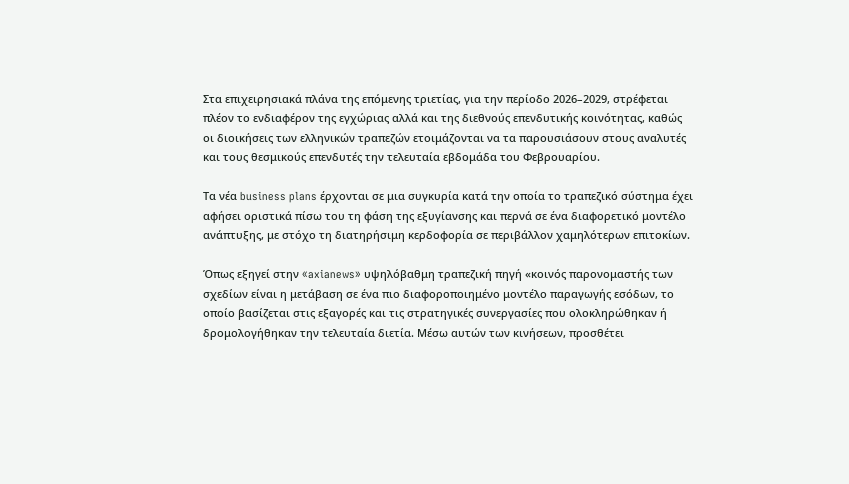Στα επιχειρησιακά πλάνα της επόμενης τριετίας, για την περίοδο 2026–2029, στρέφεται πλέον το ενδιαφέρον της εγχώριας αλλά και της διεθνούς επενδυτικής κοινότητας, καθώς οι διοικήσεις των ελληνικών τραπεζών ετοιμάζονται να τα παρουσιάσουν στους αναλυτές και τους θεσμικούς επενδυτές την τελευταία εβδομάδα του Φεβρουαρίου.

Τα νέα business plans έρχονται σε μια συγκυρία κατά την οποία το τραπεζικό σύστημα έχει αφήσει οριστικά πίσω του τη φάση της εξυγίανσης και περνά σε ένα διαφορετικό μοντέλο ανάπτυξης, με στόχο τη διατηρήσιμη κερδοφορία σε περιβάλλον χαμηλότερων επιτοκίων.

Όπως εξηγεί στην «axianews» υψηλόβαθμη τραπεζική πηγή «κοινός παρονομαστής των σχεδίων είναι η μετάβαση σε ένα πιο διαφοροποιημένο μοντέλο παραγωγής εσόδων, το οποίο βασίζεται στις εξαγορές και τις στρατηγικές συνεργασίες που ολοκληρώθηκαν ή δρομολογήθηκαν την τελευταία διετία. Μέσω αυτών των κινήσεων, προσθέτει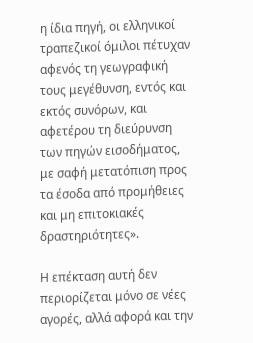η ίδια πηγή, οι ελληνικοί τραπεζικοί όμιλοι πέτυχαν αφενός τη γεωγραφική τους μεγέθυνση, εντός και εκτός συνόρων, και αφετέρου τη διεύρυνση των πηγών εισοδήματος, με σαφή μετατόπιση προς τα έσοδα από προμήθειες και μη επιτοκιακές δραστηριότητες».

Η επέκταση αυτή δεν περιορίζεται μόνο σε νέες αγορές, αλλά αφορά και την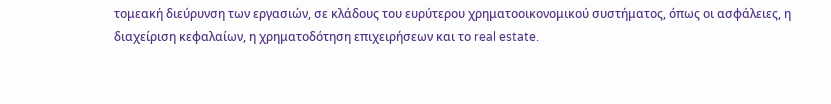τομεακή διεύρυνση των εργασιών, σε κλάδους του ευρύτερου χρηματοοικονομικού συστήματος, όπως οι ασφάλειες, η διαχείριση κεφαλαίων, η χρηματοδότηση επιχειρήσεων και το real estate.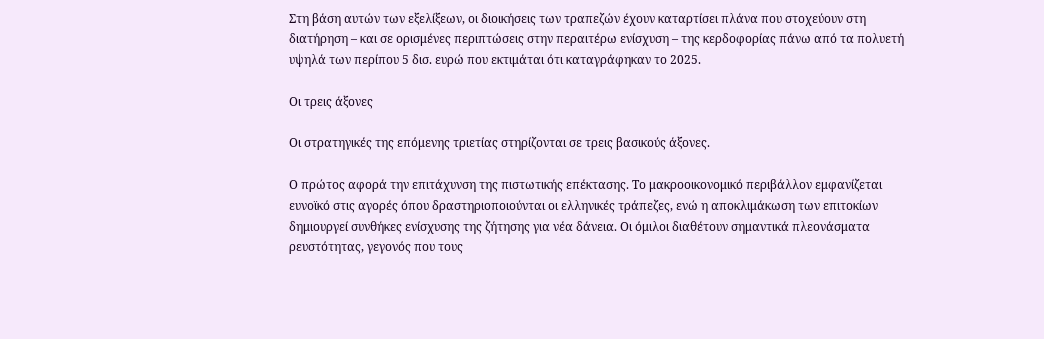Στη βάση αυτών των εξελίξεων, οι διοικήσεις των τραπεζών έχουν καταρτίσει πλάνα που στοχεύουν στη διατήρηση – και σε ορισμένες περιπτώσεις στην περαιτέρω ενίσχυση – της κερδοφορίας πάνω από τα πολυετή υψηλά των περίπου 5 δισ. ευρώ που εκτιμάται ότι καταγράφηκαν το 2025.

Οι τρεις άξονες

Οι στρατηγικές της επόμενης τριετίας στηρίζονται σε τρεις βασικούς άξονες.

Ο πρώτος αφορά την επιτάχυνση της πιστωτικής επέκτασης. Το μακροοικονομικό περιβάλλον εμφανίζεται ευνοϊκό στις αγορές όπου δραστηριοποιούνται οι ελληνικές τράπεζες, ενώ η αποκλιμάκωση των επιτοκίων δημιουργεί συνθήκες ενίσχυσης της ζήτησης για νέα δάνεια. Οι όμιλοι διαθέτουν σημαντικά πλεονάσματα ρευστότητας, γεγονός που τους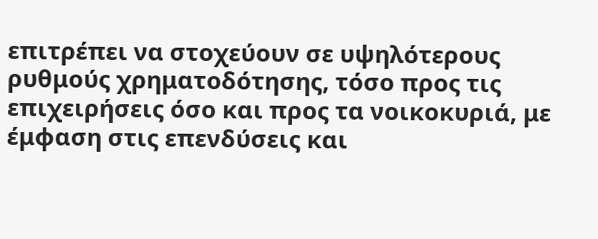επιτρέπει να στοχεύουν σε υψηλότερους ρυθμούς χρηματοδότησης, τόσο προς τις επιχειρήσεις όσο και προς τα νοικοκυριά, με έμφαση στις επενδύσεις και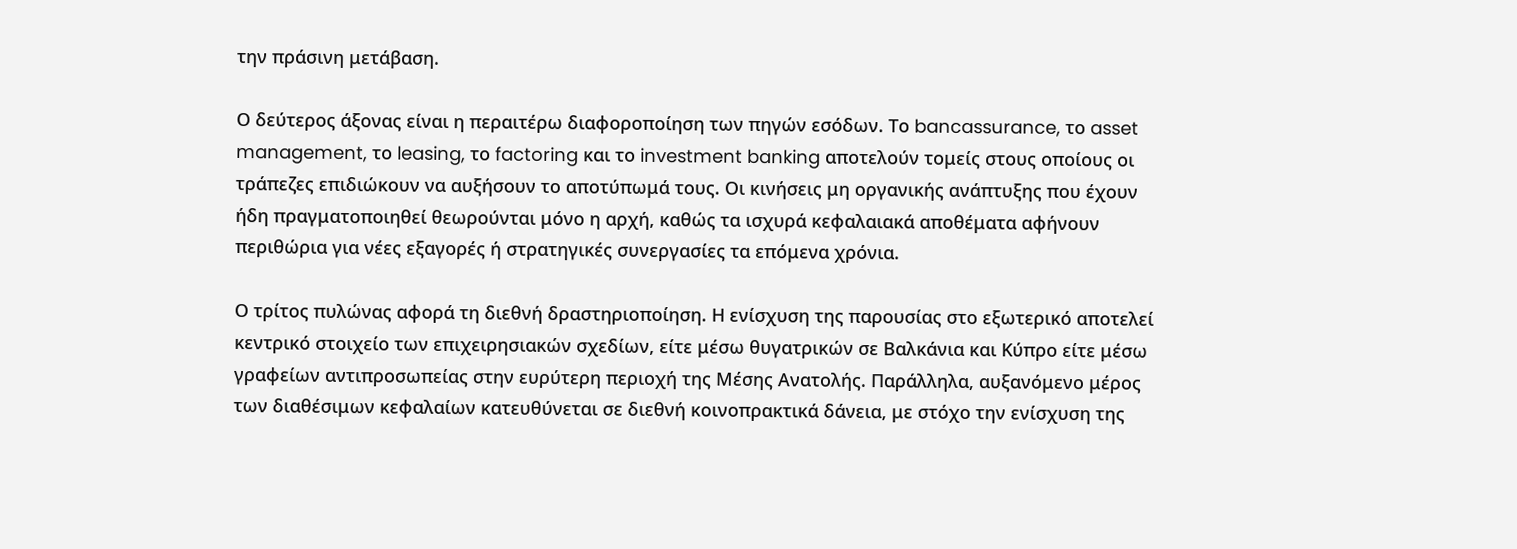την πράσινη μετάβαση.

Ο δεύτερος άξονας είναι η περαιτέρω διαφοροποίηση των πηγών εσόδων. Το bancassurance, το asset management, το leasing, το factoring και το investment banking αποτελούν τομείς στους οποίους οι τράπεζες επιδιώκουν να αυξήσουν το αποτύπωμά τους. Οι κινήσεις μη οργανικής ανάπτυξης που έχουν ήδη πραγματοποιηθεί θεωρούνται μόνο η αρχή, καθώς τα ισχυρά κεφαλαιακά αποθέματα αφήνουν περιθώρια για νέες εξαγορές ή στρατηγικές συνεργασίες τα επόμενα χρόνια.

Ο τρίτος πυλώνας αφορά τη διεθνή δραστηριοποίηση. Η ενίσχυση της παρουσίας στο εξωτερικό αποτελεί κεντρικό στοιχείο των επιχειρησιακών σχεδίων, είτε μέσω θυγατρικών σε Βαλκάνια και Κύπρο είτε μέσω γραφείων αντιπροσωπείας στην ευρύτερη περιοχή της Μέσης Ανατολής. Παράλληλα, αυξανόμενο μέρος των διαθέσιμων κεφαλαίων κατευθύνεται σε διεθνή κοινοπρακτικά δάνεια, με στόχο την ενίσχυση της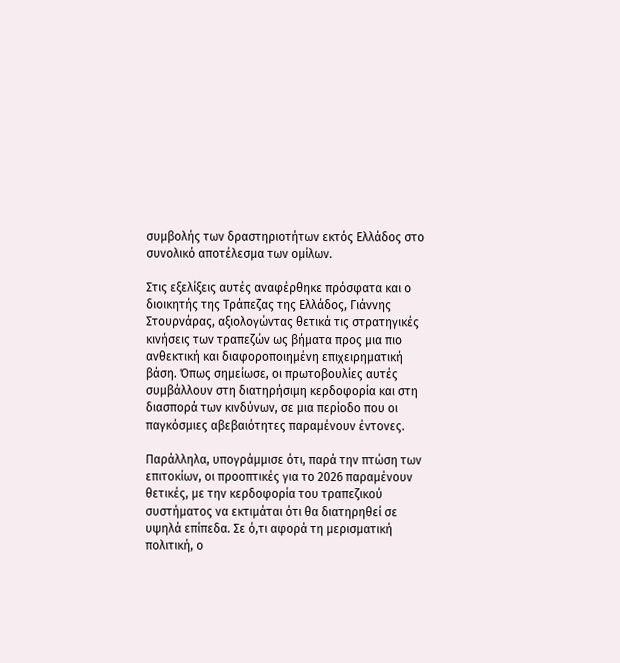συμβολής των δραστηριοτήτων εκτός Ελλάδος στο συνολικό αποτέλεσμα των ομίλων.

Στις εξελίξεις αυτές αναφέρθηκε πρόσφατα και ο διοικητής της Τράπεζας της Ελλάδος, Γιάννης Στουρνάρας, αξιολογώντας θετικά τις στρατηγικές κινήσεις των τραπεζών ως βήματα προς μια πιο ανθεκτική και διαφοροποιημένη επιχειρηματική βάση. Όπως σημείωσε, οι πρωτοβουλίες αυτές συμβάλλουν στη διατηρήσιμη κερδοφορία και στη διασπορά των κινδύνων, σε μια περίοδο που οι παγκόσμιες αβεβαιότητες παραμένουν έντονες.

Παράλληλα, υπογράμμισε ότι, παρά την πτώση των επιτοκίων, οι προοπτικές για το 2026 παραμένουν θετικές, με την κερδοφορία του τραπεζικού συστήματος να εκτιμάται ότι θα διατηρηθεί σε υψηλά επίπεδα. Σε ό,τι αφορά τη μερισματική πολιτική, ο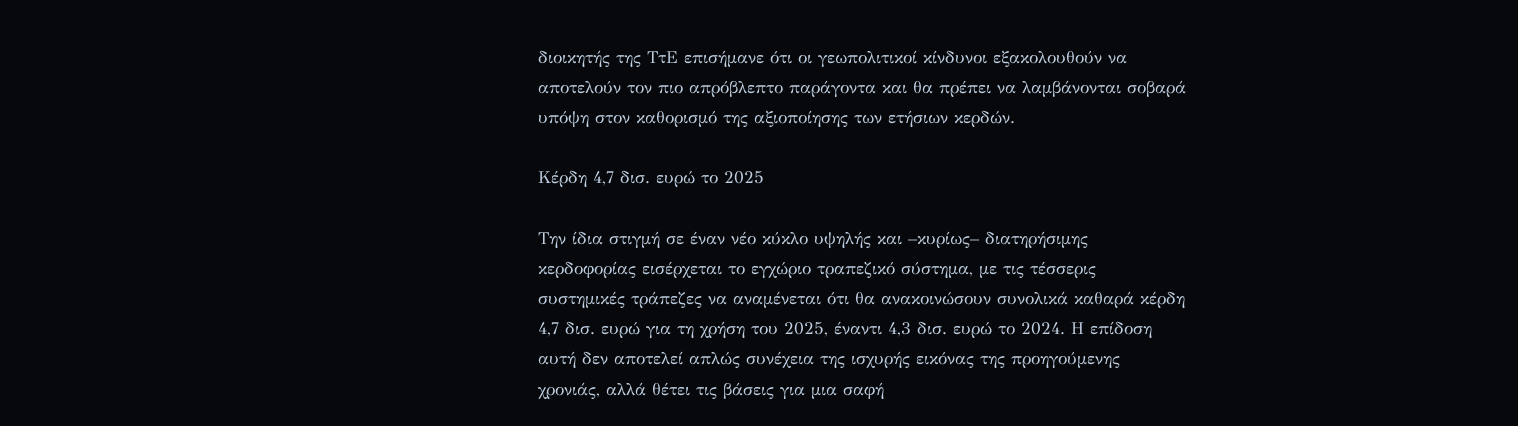διοικητής της ΤτΕ επισήμανε ότι οι γεωπολιτικοί κίνδυνοι εξακολουθούν να αποτελούν τον πιο απρόβλεπτο παράγοντα και θα πρέπει να λαμβάνονται σοβαρά υπόψη στον καθορισμό της αξιοποίησης των ετήσιων κερδών.

Κέρδη 4,7 δισ. ευρώ το 2025

Την ίδια στιγμή σε έναν νέο κύκλο υψηλής και –κυρίως– διατηρήσιμης κερδοφορίας εισέρχεται το εγχώριο τραπεζικό σύστημα, με τις τέσσερις συστημικές τράπεζες να αναμένεται ότι θα ανακοινώσουν συνολικά καθαρά κέρδη 4,7 δισ. ευρώ για τη χρήση του 2025, έναντι 4,3 δισ. ευρώ το 2024. Η επίδοση αυτή δεν αποτελεί απλώς συνέχεια της ισχυρής εικόνας της προηγούμενης χρονιάς, αλλά θέτει τις βάσεις για μια σαφή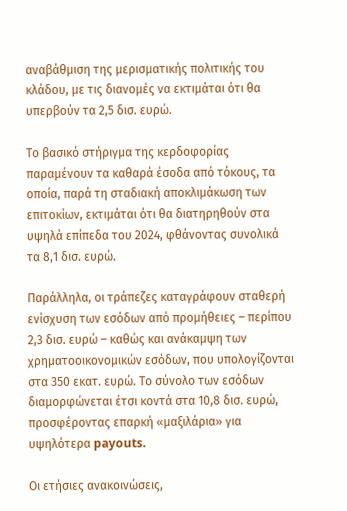αναβάθμιση της μερισματικής πολιτικής του κλάδου, με τις διανομές να εκτιμάται ότι θα υπερβούν τα 2,5 δισ. ευρώ.

Το βασικό στήριγμα της κερδοφορίας παραμένουν τα καθαρά έσοδα από τόκους, τα οποία, παρά τη σταδιακή αποκλιμάκωση των επιτοκίων, εκτιμάται ότι θα διατηρηθούν στα υψηλά επίπεδα του 2024, φθάνοντας συνολικά τα 8,1 δισ. ευρώ.

Παράλληλα, οι τράπεζες καταγράφουν σταθερή ενίσχυση των εσόδων από προμήθειες – περίπου 2,3 δισ. ευρώ – καθώς και ανάκαμψη των χρηματοοικονομικών εσόδων, που υπολογίζονται στα 350 εκατ. ευρώ. Το σύνολο των εσόδων διαμορφώνεται έτσι κοντά στα 10,8 δισ. ευρώ, προσφέροντας επαρκή «μαξιλάρια» για υψηλότερα payouts.

Οι ετήσιες ανακοινώσεις,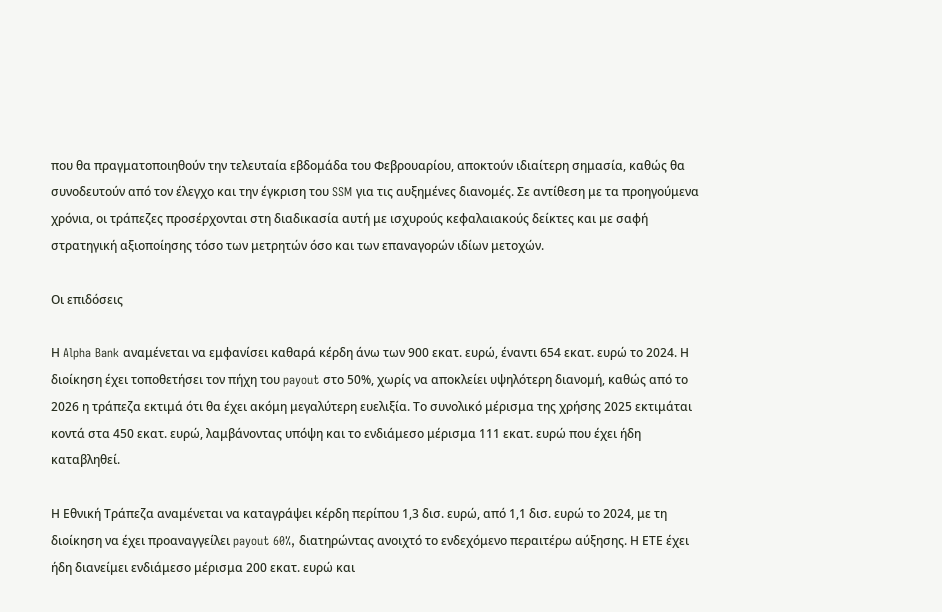που θα πραγματοποιηθούν την τελευταία εβδομάδα του Φεβρουαρίου, αποκτούν ιδιαίτερη σημασία, καθώς θα συνοδευτούν από τον έλεγχο και την έγκριση του SSM για τις αυξημένες διανομές. Σε αντίθεση με τα προηγούμενα χρόνια, οι τράπεζες προσέρχονται στη διαδικασία αυτή με ισχυρούς κεφαλαιακούς δείκτες και με σαφή στρατηγική αξιοποίησης τόσο των μετρητών όσο και των επαναγορών ιδίων μετοχών.

Οι επιδόσεις

Η Alpha Bank αναμένεται να εμφανίσει καθαρά κέρδη άνω των 900 εκατ. ευρώ, έναντι 654 εκατ. ευρώ το 2024. Η διοίκηση έχει τοποθετήσει τον πήχη του payout στο 50%, χωρίς να αποκλείει υψηλότερη διανομή, καθώς από το 2026 η τράπεζα εκτιμά ότι θα έχει ακόμη μεγαλύτερη ευελιξία. Το συνολικό μέρισμα της χρήσης 2025 εκτιμάται κοντά στα 450 εκατ. ευρώ, λαμβάνοντας υπόψη και το ενδιάμεσο μέρισμα 111 εκατ. ευρώ που έχει ήδη καταβληθεί.

Η Εθνική Τράπεζα αναμένεται να καταγράψει κέρδη περίπου 1,3 δισ. ευρώ, από 1,1 δισ. ευρώ το 2024, με τη διοίκηση να έχει προαναγγείλει payout 60%, διατηρώντας ανοιχτό το ενδεχόμενο περαιτέρω αύξησης. Η ΕΤΕ έχει ήδη διανείμει ενδιάμεσο μέρισμα 200 εκατ. ευρώ και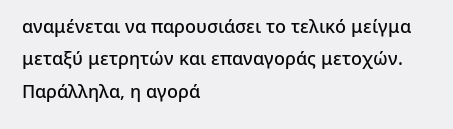αναμένεται να παρουσιάσει το τελικό μείγμα μεταξύ μετρητών και επαναγοράς μετοχών. Παράλληλα, η αγορά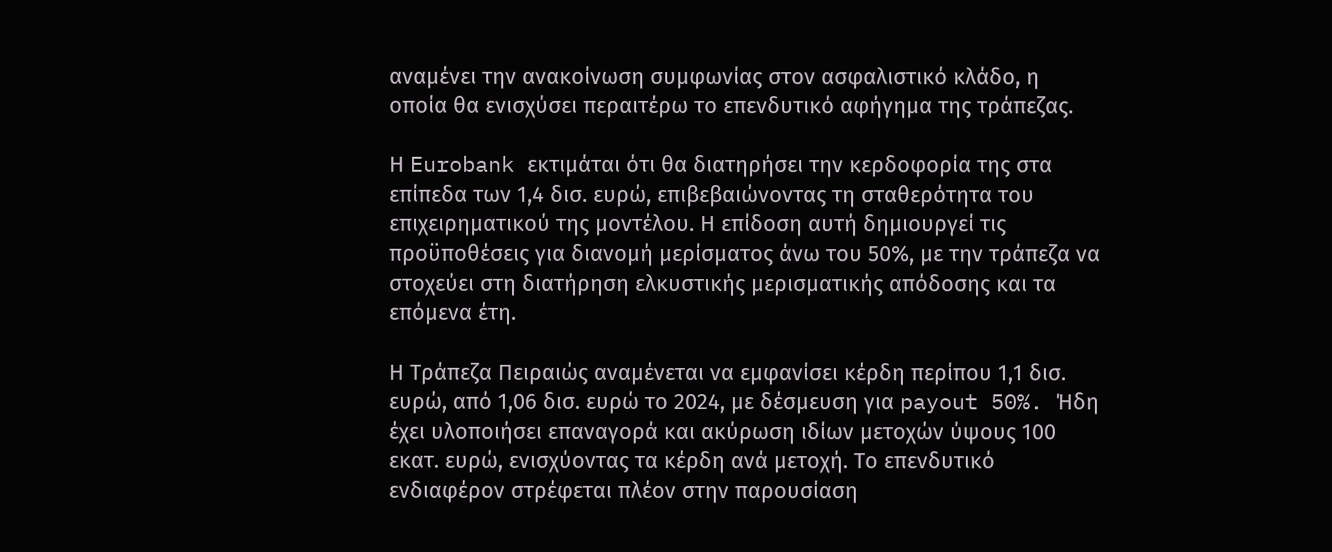αναμένει την ανακοίνωση συμφωνίας στον ασφαλιστικό κλάδο, η οποία θα ενισχύσει περαιτέρω το επενδυτικό αφήγημα της τράπεζας.

Η Eurobank εκτιμάται ότι θα διατηρήσει την κερδοφορία της στα επίπεδα των 1,4 δισ. ευρώ, επιβεβαιώνοντας τη σταθερότητα του επιχειρηματικού της μοντέλου. Η επίδοση αυτή δημιουργεί τις προϋποθέσεις για διανομή μερίσματος άνω του 50%, με την τράπεζα να στοχεύει στη διατήρηση ελκυστικής μερισματικής απόδοσης και τα επόμενα έτη.

Η Τράπεζα Πειραιώς αναμένεται να εμφανίσει κέρδη περίπου 1,1 δισ. ευρώ, από 1,06 δισ. ευρώ το 2024, με δέσμευση για payout 50%. Ήδη έχει υλοποιήσει επαναγορά και ακύρωση ιδίων μετοχών ύψους 100 εκατ. ευρώ, ενισχύοντας τα κέρδη ανά μετοχή. Το επενδυτικό ενδιαφέρον στρέφεται πλέον στην παρουσίαση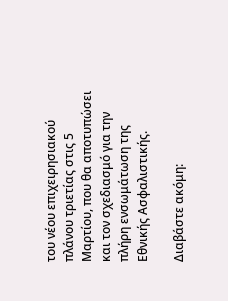του νέου επιχειρησιακού πλάνου τριετίας στις 5 Μαρτίου, που θα αποτυπώσει και τον σχεδιασμό για την πλήρη ενσωμάτωση της Εθνικής Ασφαλιστικής.

Διαβάστε ακόμη: